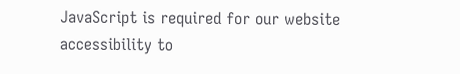JavaScript is required for our website accessibility to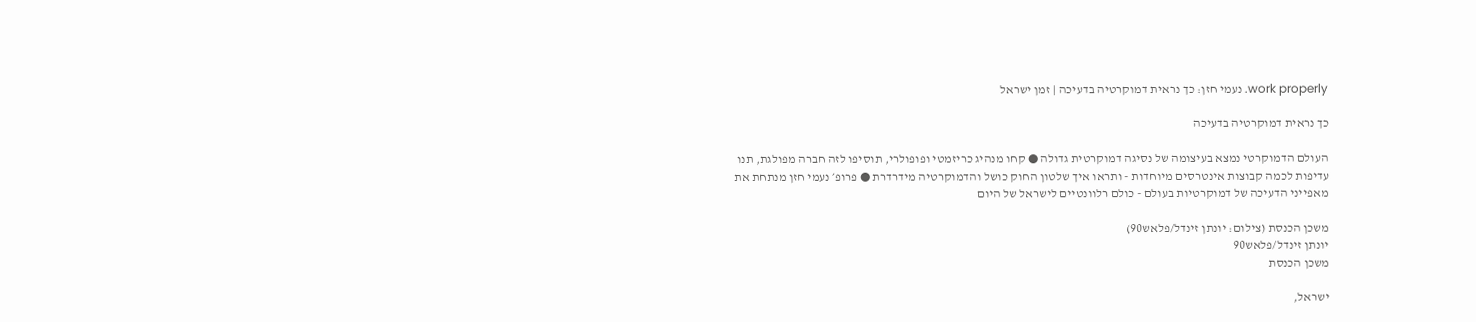work properly. נעמי חזן: כך נראית דמוקרטיה בדעיכה | זמן ישראל

כך נראית דמוקרטיה בדעיכה

העולם הדמוקרטי נמצא בעיצומה של נסיגה דמוקרטית גדולה ● קחו מנהיג כריזמטי ופופולרי, תוסיפו לזה חברה מפולגת, תנו עדיפות לכמה קבוצות אינטרסים מיוחדות - ותראו איך שלטון החוק כושל והדמוקרטיה מידרדרת ● פרופ׳ נעמי חזן מנתחת את מאפייני הדעיכה של דמוקרטיות בעולם - כולם רלוונטיים לישראל של היום

משכן הכנסת (צילום: יונתן זינדל/פלאש90)
יונתן זינדל/פלאש90
משכן הכנסת

ישראל,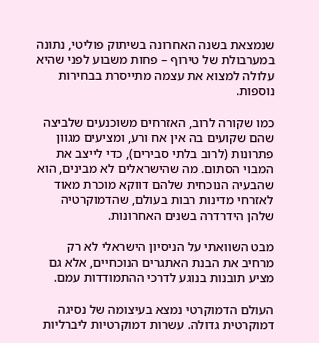שנמצאת בשנה האחרונה בשיתוק פוליטי, נתונה במערבולת של טירוף – פחות משבוע לפני שהיא עלולה למצוא את עצמה מתייסרת בבחירות נוספות.

כמו שקורה לרוב, האזרחים משוכנעים שלביצה שהם שקועים בה אין אח ורע, ומציעים מגוון פתרונות (לרוב בלתי סבירים), כדי לייצב את המבוי הסתום. מה שהישראלים לא מבינים, הוא שהבעיה הנוכחית שלהם דווקא מוכרת מאוד לאזרחי מדינות רבות בעולם, שהדמוקרטיה שלהן הידרדרה בשנים האחרונות.

מבט השוואתי על הניסיון הישראלי לא רק מרחיב את הבנת האתגרים הנוכחיים, אלא גם מציע תובנות בנוגע לדרכי ההתמודדות עמם.

העולם הדמוקרטי נמצא בעיצומה של נסיגה דמוקרטית גדולה. עשרות דמוקרטיות ליברליות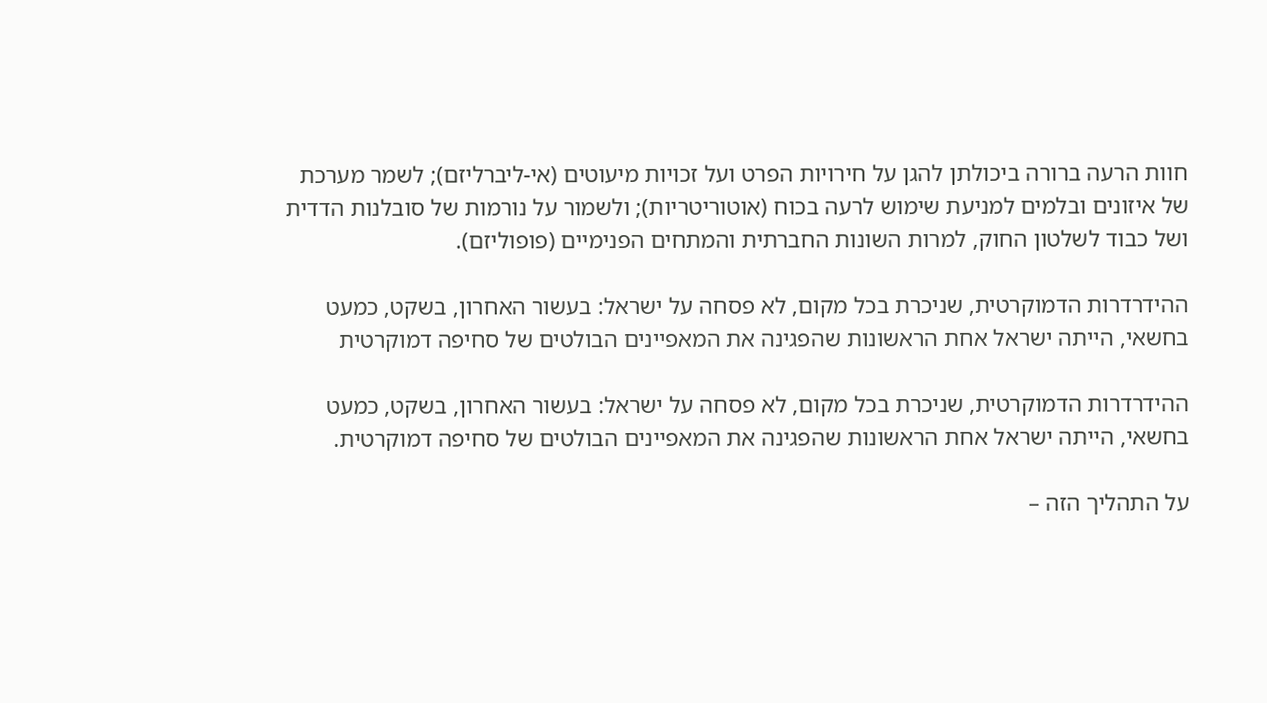חוות הרעה ברורה ביכולתן להגן על חירויות הפרט ועל זכויות מיעוטים (אי-ליברליזם); לשמר מערכת של איזונים ובלמים למניעת שימוש לרעה בכוח (אוטוריטריות); ולשמור על נורמות של סובלנות הדדית ושל כבוד לשלטון החוק, למרות השונות החברתית והמתחים הפנימיים (פופוליזם).

ההידרדרות הדמוקרטית, שניכרת בכל מקום, לא פסחה על ישראל: בעשור האחרון, בשקט, כמעט בחשאי, הייתה ישראל אחת הראשונות שהפגינה את המאפיינים הבולטים של סחיפה דמוקרטית

ההידרדרות הדמוקרטית, שניכרת בכל מקום, לא פסחה על ישראל: בעשור האחרון, בשקט, כמעט בחשאי, הייתה ישראל אחת הראשונות שהפגינה את המאפיינים הבולטים של סחיפה דמוקרטית.

על התהליך הזה –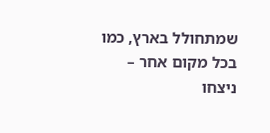שמתחולל בארץ, כמו בכל מקום אחר – ניצחו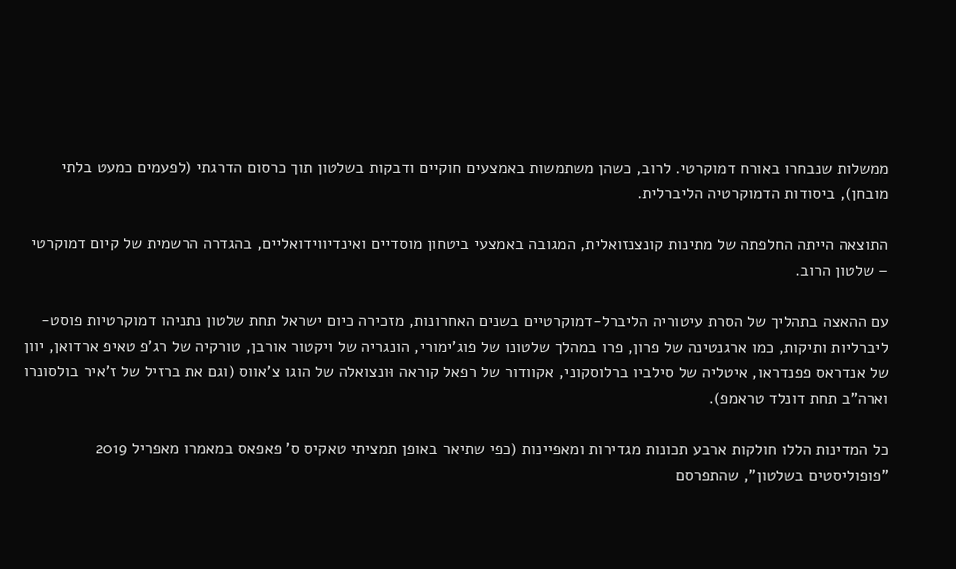ממשלות שנבחרו באורח דמוקרטי. לרוב, כשהן משתמשות באמצעים חוקיים ודבקות בשלטון תוך כרסום הדרגתי (לפעמים כמעט בלתי מובחן), ביסודות הדמוקרטיה הליברלית.

התוצאה הייתה החלפתה של מתינות קונצנזואלית, המגובה באמצעי ביטחון מוסדיים ואינדיווידואליים, בהגדרה הרשמית של קיום דמוקרטי – שלטון הרוב.

עם ההאצה בתהליך של הסרת עיטוריה הליברל-דמוקרטיים בשנים האחרונות, מזכירה כיום ישראל תחת שלטון נתניהו דמוקרטיות פוסט-ליברליות ותיקות, כמו ארגנטינה של פרון, פרו במהלך שלטונו של פוג'ימורי, הונגריה של ויקטור אורבן, טורקיה של רג'פ טאיפ ארדואן, יוון של אנדראס פפנדראו, איטליה של סילביו ברלוסקוני, אקוודור של רפאל קוראה וּונצואלה של הוגו צ'אווס (וגם את ברזיל של ז'איר בולסונרו וארה"ב תחת דונלד טראמפ).

כל המדינות הללו חולקות ארבע תכונות מגדירות ומאפיינות (כפי שתיאר באופן תמציתי טאקיס ס' פאפאס במאמרו מאפריל 2019 "פופוליסטים בשלטון", שהתפרסם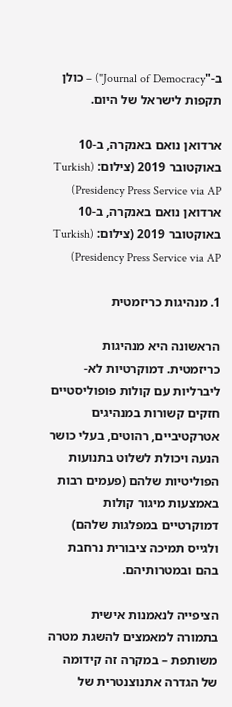ב-"Journal of Democracy") – כולן תקפות לישראל של היום.

ארדואן נואם באנקרה, ב-10 באוקטובר 2019 (צילום: (Turkish Presidency Press Service via AP)
ארדואן נואם באנקרה, ב-10 באוקטובר 2019 (צילום: (Turkish Presidency Press Service via AP)

1. מנהיגות כריזמטית

הראשונה היא מנהיגות כריזמטית. דמוקרטיות לא-ליברליות עם קולות פופוליסטיים חזקים קשורות במנהיגים אטרקטיביים, רהוטים, בעלי כושר הנעה ויכולת לשלוט בתנועות הפוליטיות שלהם (פעמים רבות באמצעות מיגור קולות דמוקרטיים במפלגות שלהם) ולגייס תמיכה ציבורית נרחבת בהם ובמטרותיהם.

הציפייה לנאמנות אישית בתמורה למאמצים להשגת מטרה משותפת – במקרה זה קידומה של הגדרה אתנוצנטרית של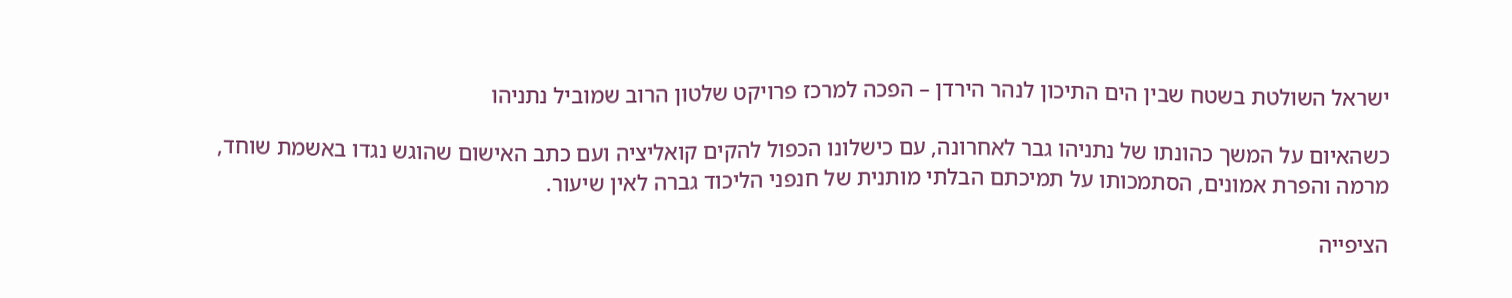ישראל השולטת בשטח שבין הים התיכון לנהר הירדן – הפכה למרכז פרויקט שלטון הרוב שמוביל נתניהו

כשהאיום על המשך כהונתו של נתניהו גבר לאחרונה, עם כישלונו הכפול להקים קואליציה ועם כתב האישום שהוגש נגדו באשמת שוחד, מרמה והפרת אמונים, הסתמכותו על תמיכתם הבלתי מותנית של חנפני הליכוד גברה לאין שיעור.

הציפייה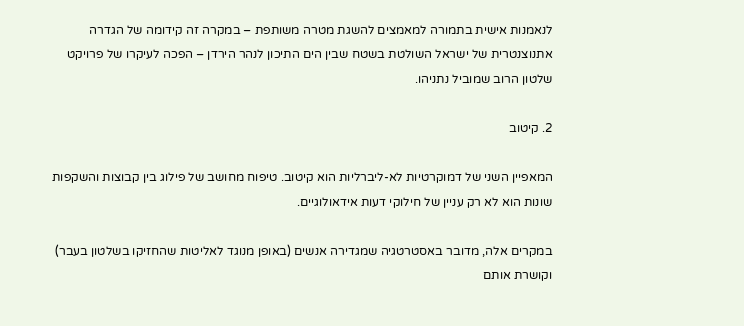לנאמנות אישית בתמורה למאמצים להשגת מטרה משותפת – במקרה זה קידומה של הגדרה אתנוצנטרית של ישראל השולטת בשטח שבין הים התיכון לנהר הירדן – הפכה לעיקרו של פרויקט שלטון הרוב שמוביל נתניהו.

2. קיטוב

המאפיין השני של דמוקרטיות לא-ליברליות הוא קיטוב. טיפוח מחושב של פילוג בין קבוצות והשקפות שונות הוא לא רק עניין של חילוקי דעות אידאולוגיים.

במקרים אלה, מדובר באסטרטגיה שמגדירה אנשים (באופן מנוגד לאליטות שהחזיקו בשלטון בעבר) וקושרת אותם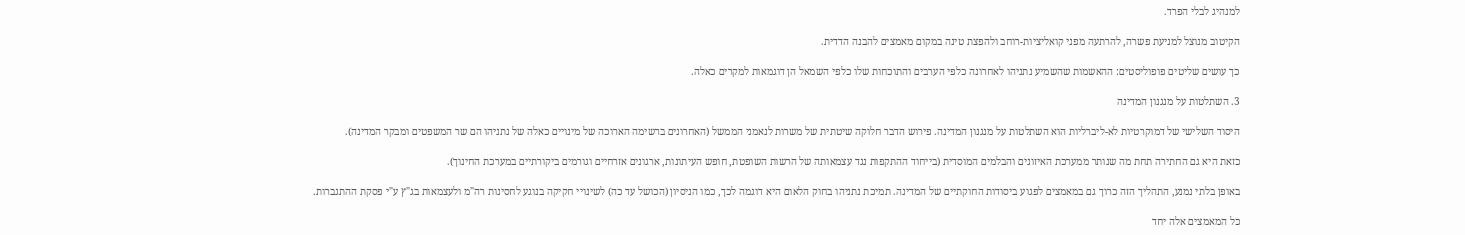למנהיג לבלי הפרד.

הקיטוב מנוצל למניעת פשרה, להרתעה מפני קואליציות-רוחב ולהפצת טינה במקום מאמצים להבנה הדדית.

כך עושים שליטים פופוליסטים: ההאשמות שהשמיע נתניהו לאחרונה כלפי הערבים והתוכחות שלו כלפי השמאל הן דוגמאות למקרים כאלה.

3. השתלטות על מנגנון המדינה

היסוד השלישי של דמוקרטיות לא-ליברליות הוא השתלטות על מנגנון המדינה. פירוש הדבר חלוקה שיטתית של משרות לנאמני הממשל (האחרונים ברשימה הארוכה של מינויים כאלה של נתניהו הם שר המשפטים ומבקר המדינה).

כזאת היא גם החתירה תחת מה שנותר ממערכת האיזונים והבלמים המוסדית (בייחוד ההתקפות נגד עצמאותה של הרשות השופטת, חופש העיתונות, ארגונים אזרחיים וגורמים ביקורתיים במערכת החינוך).

באופן בלתי נמנע, התהליך הזה כרוך גם במאמצים לפגוע ביסודות החוקתיים של המדינה. תמיכת נתניהו בחוק הלאום היא דוגמה לכך, כמו הניסיון (הכושל עד כה) לשינויי חקיקה בנוגע לחסינות רה"מ ולעצמאות בג"ץ ע"י פסקת ההתגברות.

כל המאמצים אלה יחד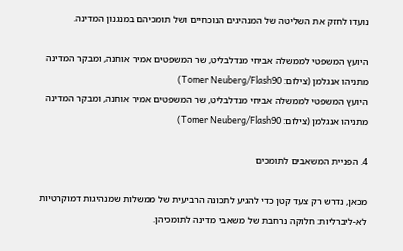נועדו לחזק את השליטה של המנהיגים הנוכחיים ושל תומכיהם במנגנון המדינה.

היועץ המשפטי לממשלה אביחי מנדלבליט, שר המשפטים אמיר אוחנה, ומבקר המדינה מתניהו אנגלמן (צילום: Tomer Neuberg/Flash90)
היועץ המשפטי לממשלה אביחי מנדלבליט, שר המשפטים אמיר אוחנה, ומבקר המדינה מתניהו אנגלמן (צילום: Tomer Neuberg/Flash90)

4. הפניית המשאבים לתומכים

מכאן, נדרש רק צעד קטן כדי להגיע לתכונה הרביעית של ממשלות שמנהיגות דמוקרטיות לא-ליברליות: חלוקה נרחבת של משאבי מדינה לתומכיהן.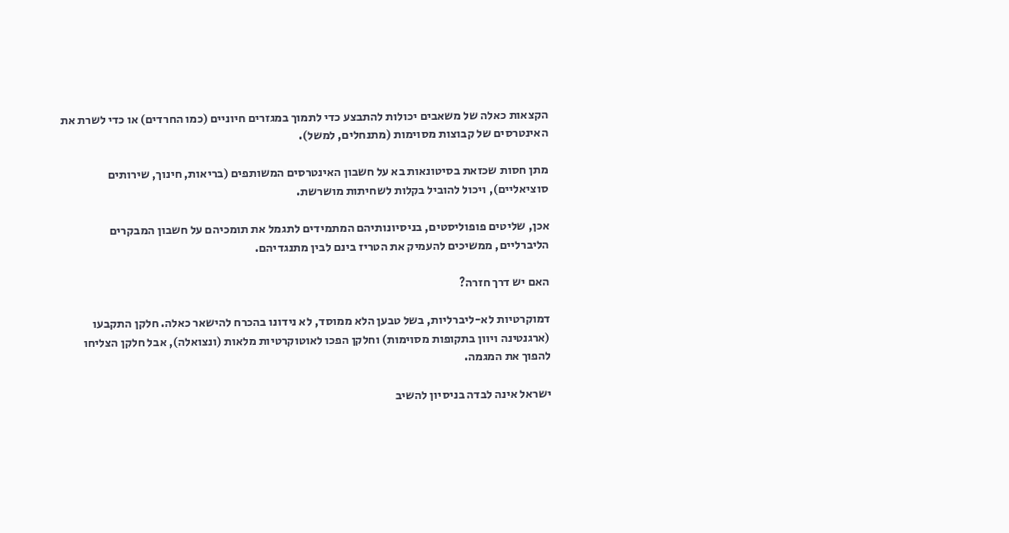הקצאות כאלה של משאבים יכולות להתבצע כדי לתמוך במגזרים חיוניים (כמו החרדים) או כדי לשרת את האינטרסים של קבוצות מסוימות (מתנחלים, למשל).

מתן חסות שכזאת בסיטונאות בא על חשבון האינטרסים המשותפים (בריאות, חינוך, שירותים סוציאליים), ויכול להוביל בקלות לשחיתות מושרשת.

אכן, שליטים פופוליסטים, בניסיונותיהם המתמידים לתגמל את תומכיהם על חשבון המבקרים הליברליים, ממשיכים להעמיק את הטריז בינם לבין מתנגדיהם.

האם יש דרך חזרה?

דמוקרטיות לא-ליברליות, בשל טבען הלא ממוסד, לא נידונו בהכרח להישאר כאלה. חלקן התקבעו (ארגנטינה ויוון בתקופות מסוימות) וחלקן הפכו לאוטוקרטיות מלאות (ונצואלה), אבל חלקן הצליחו להפוך את המגמה.

ישראל אינה לבדה בניסיון להשיב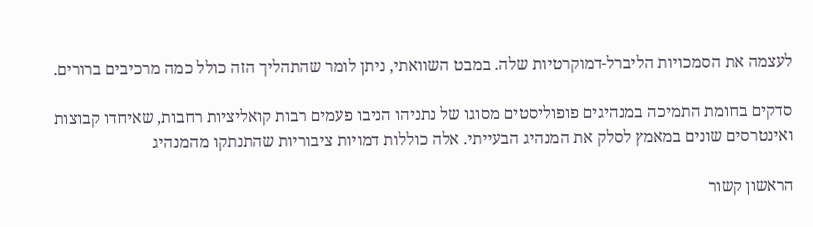לעצמה את הסמכויות הליברל-דמוקרטיות שלה. במבט השוואתי, ניתן לומר שהתהליך הזה כולל כמה מרכיבים ברורים.

סדקים בחומת התמיכה במנהיגים פופוליסטים מסוגו של נתניהו הניבו פעמים רבות קואליציות רחבות, שאיחדו קבוצות ואינטרסים שונים במאמץ לסלק את המנהיג הבעייתי. אלה כוללות דמויות ציבוריות שהתנתקו מהמנהיג

הראשון קשור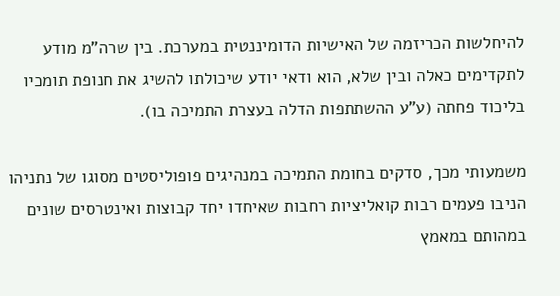להיחלשות הכריזמה של האישיות הדומיננטית במערכת. בין שרה"מ מודע לתקדימים כאלה ובין שלא, הוא ודאי יודע שיכולתו להשיג את חנופת תומכיו בליכוד פחתה (ע"ע ההשתתפות הדלה בעצרת התמיכה בו).

משמעותי מכך, סדקים בחומת התמיכה במנהיגים פופוליסטים מסוגו של נתניהו הניבו פעמים רבות קואליציות רחבות שאיחדו יחד קבוצות ואינטרסים שונים במהותם במאמץ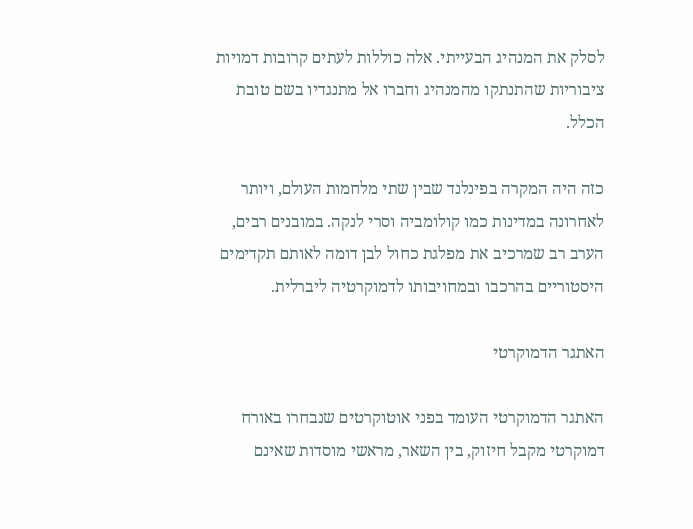לסלק את המנהיג הבעייתי. אלה כוללות לעתים קרובות דמויות ציבוריות שהתנתקו מהמנהיג וחברו אל מתנגדיו בשם טובת הכלל.

כזה היה המקרה בפינלנד שבין שתי מלחמות העולם, ויותר לאחרונה במדינות כמו קולומביה וסרי לנקה. במובנים רבים, הערב רב שמרכיב את מפלגת כחול לבן דומה לאותם תקדימים היסטוריים בהרכבו ובמחויבותו לדמוקרטיה ליברלית.

האתגר הדמוקרטי

האתגר הדמוקרטי העומד בפני אוטוקרטים שנבחרו באורח דמוקרטי מקבל חיזוק, בין השאר, מראשי מוסדות שאינם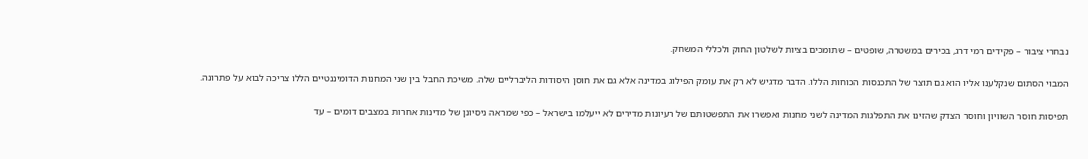נבחרי ציבור – פקידים רמי דרג, בכירים במשטרה, שופטים – שתומכים בציות לשלטון החוק ולכללי המשחק.

המבוי הסתום שנקלענו אליו הוא גם תוצר של התכנסות הכוחות הללו. הדבר מדגיש לא רק את עומק הפילוג במדינה אלא גם את חוסן היסודות הליברליים שלה. משיכת החבל בין שני המחנות הדומיננטיים הללו צריכה לבוא על פתרונה.

תפיסות חוסר השוויון וחוסר הצדק שהזינו את התפלגות המדינה לשני מחנות ואפשרו את התפשטותם של רעיונות מדירים לא ייעלמו בישראל – כפי שמראה ניסיונן של מדינות אחרות במצבים דומים – עד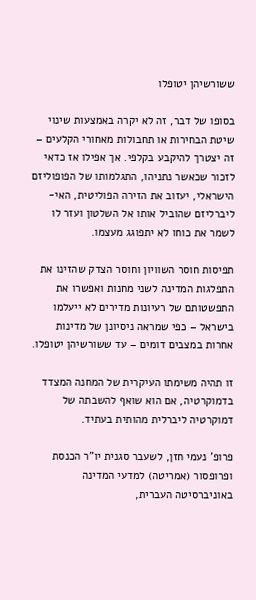ששורשיהן יטופלו

בסופו של דבר, זה לא יקרה באמצעות שינוי שיטת הבחירות או תחבולות מאחורי הקלעים – זה יצטרך להיקבע בקלפי. אך אפילו אז כדאי לזכור שכאשר נתניהו, התגלמותו של הפופוליזם הישראלי, יעזוב את הזירה הפוליטית, האי-ליברליזם שהוביל אותו אל השלטון ועזר לו לשמר את כוחו לא יתפוגג מעצמו.

תפיסות חוסר השוויון וחוסר הצדק שהזינו את התפלגות המדינה לשני מחנות ואפשרו את התפשטותם של רעיונות מדירים לא ייעלמו בישראל – כפי שמראה ניסיונן של מדינות אחרות במצבים דומים – עד ששורשיהן יטופלו.

זו תהיה משימתו העיקרית של המחנה המצדד בדמוקרטיה, אם הוא שואף להשבתה של דמוקרטיה ליברלית מהותית בעתיד.

פרופ' נעמי חזן, לשעבר סגנית יו"ר הכנסת ופרופסור (אמריטה) למדעי המדינה באוניברסיטה העברית,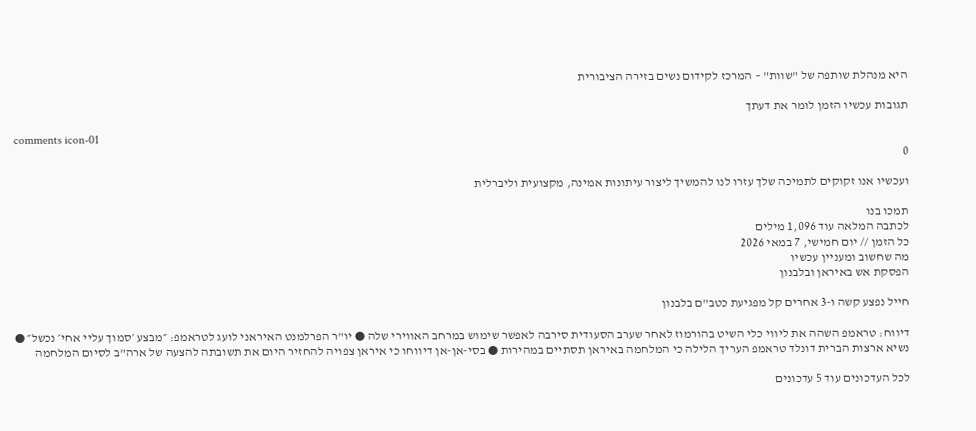היא מנהלת שותפה של "שוות" – המרכז לקידום נשים בזירה הציבורית

תגובות עכשיו הזמן לומר את דעתך

comments icon-01
0

ועכשיו אנו זקוקים לתמיכה שלך עזרו לנו להמשיך ליצור עיתונות אמינה, מקצועית וליברלית

תמכו בנו
לכתבה המלאה עוד 1,096 מילים
כל הזמן // יום חמישי, 7 במאי 2026
מה שחשוב ומעניין עכשיו
הפסקת אש באיראן ובלבנון

חייל נפצע קשה ו-3 אחרים קל מפגיעת כטב"ם בלבנון

דיווח: טראמפ השהה את ליווי כלי השיט בהורמוז לאחר שערב הסעודית סירבה לאפשר שימוש במרחב האווירי שלה ● יו"ר הפרלמנט האיראני לועג לטראמפ: ״מבצע ׳סמוך עליי אחי׳ נכשל״ ● נשיא ארצות הברית דונלד טראמפ העריך הלילה כי המלחמה באיראן תסתיים במהירות ● בסי-אן-אן דיווחו כי איראן צפויה להחזיר היום את תשובתה להצעה של ארה"ב לסיום המלחמה

לכל העדכונים עוד 5 עדכונים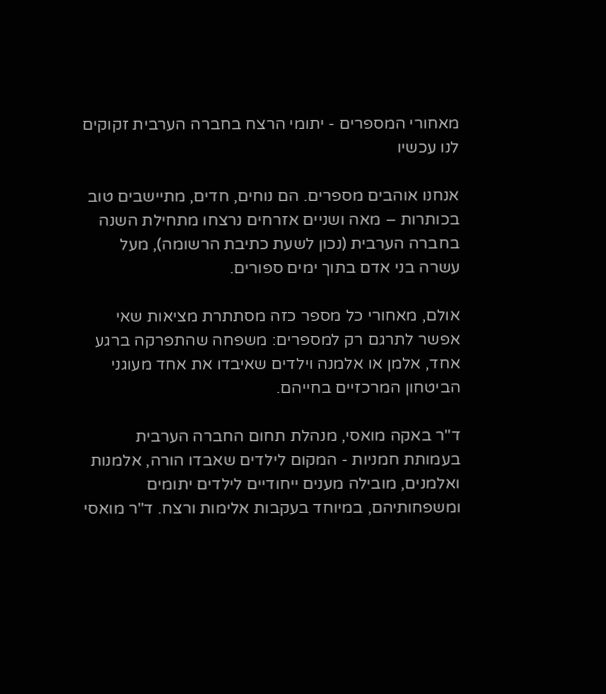מאחורי המספרים - יתומי הרצח בחברה הערבית זקוקים לנו עכשיו

אנחנו אוהבים מספרים. הם נוחים, חדים, מתיישבים טוב בכותרות – מאה ושניים אזרחים נרצחו מתחילת השנה בחברה הערבית (נכון לשעת כתיבת הרשומה), מעל עשרה בני אדם בתוך ימים ספורים.

אולם, מאחורי כל מספר כזה מסתתרת מציאות שאי אפשר לתרגם רק למספרים: משפחה שהתפרקה ברגע אחד, אלמן או אלמנה וילדים שאיבדו את אחד מעוגני הביטחון המרכזיים בחייהם.

ד"ר באקה מואסי, מנהלת תחום החברה הערבית בעמותת חמניות - המקום לילדים שאבדו הורה, אלמנות ואלמנים, מובילה מענים ייחודיים לילדים יתומים ומשפחותיהם, במיוחד בעקבות אלימות ורצח. ד"ר מואסי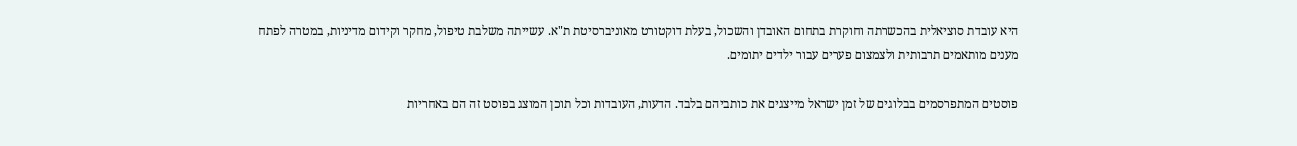היא עובדת סוציאלית בהכשרתה וחוקרת בתחום האובדן והשכול, בעלת דוקטורט מאוניברסיטת ת"א. עשייתה משלבת טיפול, מחקר וקידום מדיניות, במטרה לפתח מענים מותאמים תרבותית ולצמצום פערים עבור ילדים יתומים.

פוסטים המתפרסמים בבלוגים של זמן ישראל מייצגים את כותביהם בלבד. הדעות, העובדות וכל תוכן המוצג בפוסט זה הם באחריות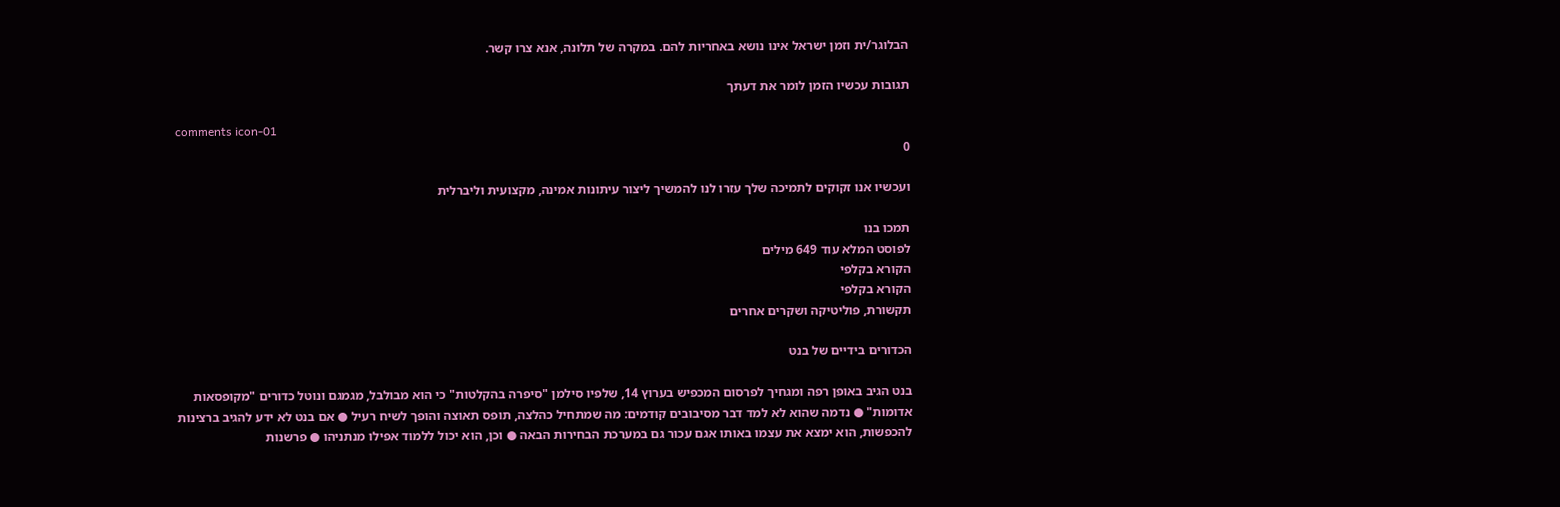הבלוגר/ית וזמן ישראל אינו נושא באחריות להם. במקרה של תלונה, אנא צרו קשר.

תגובות עכשיו הזמן לומר את דעתך

comments icon-01
0

ועכשיו אנו זקוקים לתמיכה שלך עזרו לנו להמשיך ליצור עיתונות אמינה, מקצועית וליברלית

תמכו בנו
לפוסט המלא עוד 649 מילים
הקורא בקלפי
הקורא בקלפי
תקשורת, פוליטיקה ושקרים אחרים

הכדורים בידיים של בנט

בנט הגיב באופן רפה ומגחיך לפרסום המכפיש בערוץ 14, שלפיו סילמן "סיפרה בהקלטות" כי הוא מבולבל, מגמגם ונוטל כדורים "מקופסאות אדומות" ● נדמה שהוא לא למד דבר מסיבובים קודמים: מה שמתחיל כהלצה, תופס תאוצה והופך לשיח רעיל ● אם בנט לא ידע להגיב ברצינות להכפשות, הוא ימצא את עצמו באותו אגם עכור גם במערכת הבחירות הבאה ● וכן, הוא יכול ללמוד אפילו מנתניהו ● פרשנות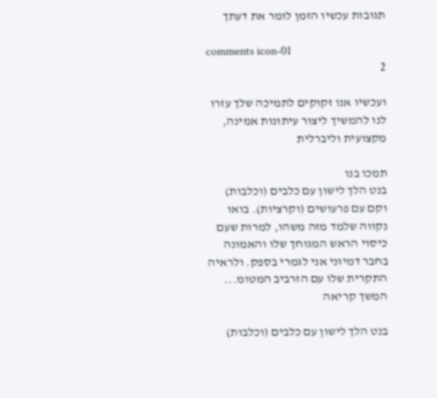תגובות עכשיו הזמן לומר את דעתך

comments icon-01
2

ועכשיו אנו זקוקים לתמיכה שלך עזרו לנו להמשיך ליצור עיתונות אמינה, מקצועית וליברלית

תמכו בנו
בנט הלך לישון עם כלבים (וכלבות) וקם עם פרעושים (וקרציות). בואו נקווה שלמד מזה משהו, למרות שעם כיסוי הראש המגוחך שלו והאמונה בחבר דמיוני אני לגמרי בספק. ולראיה התקרית שלו עם הזרביב המטומ... המשך קריאה

בנט הלך לישון עם כלבים (וכלבות)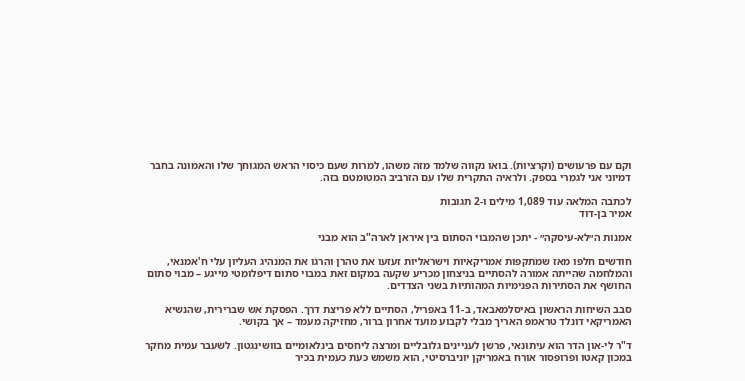וקם עם פרעושים (וקרציות). בואו נקווה שלמד מזה משהו, למרות שעם כיסוי הראש המגוחך שלו והאמונה בחבר דמיוני אני לגמרי בספק. ולראיה התקרית שלו עם הזרביב המטומטם בזה.

לכתבה המלאה עוד 1,089 מילים ו-2 תגובות
אמיר בן-דוד

אמנות ה״לא-עיסקה״ - יתכן שהמבוי הסתום בין איראן לארה"ב הוא מבני

חודשים חלפו מאז שמתקפות אמריקאיות וישראליות זעזעו את טהרן והרגו את המנהיג העליון עלי ח'אמנאי, והמלחמה שהייתה אמורה להסתיים בניצחון מכריע שקעה במקום זאת במבוי סתום דיפלומטי מייגע – מבוי סתום החושף את הסתירות הפנימיות המהותיות בשני הצדדים.

סבב השיחות הראשון באיסלמאבאד, ב-11 באפריל, הסתיים ללא פריצת דרך. הפסקת אש שברירית, שהנשיא האמריקאי דונלד טראמפ האריך מבלי לקבוע מועד אחרון ברור, מחזיקה מעמד – אך בקושי.

ד"ר לי-און הדר הוא עיתונאי, פרשן לעניינים גלובליים ומרצה ליחסים בינלאומיים בוושינגטון. לשעבר עמית מחקר במכון קאטו ופרופסור אורח באמריקן יוניברסיטי, הוא משמש כעת כעמית בכיר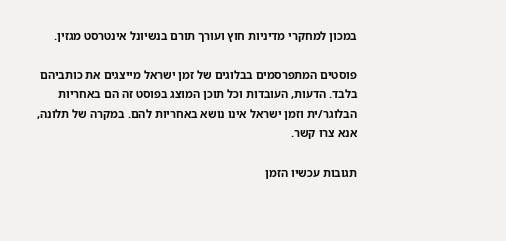במכון למחקרי מדיניות חוץ ועורך תורם בנשיונל אינטרסט מגזין.

פוסטים המתפרסמים בבלוגים של זמן ישראל מייצגים את כותביהם בלבד. הדעות, העובדות וכל תוכן המוצג בפוסט זה הם באחריות הבלוגר/ית וזמן ישראל אינו נושא באחריות להם. במקרה של תלונה, אנא צרו קשר.

תגובות עכשיו הזמן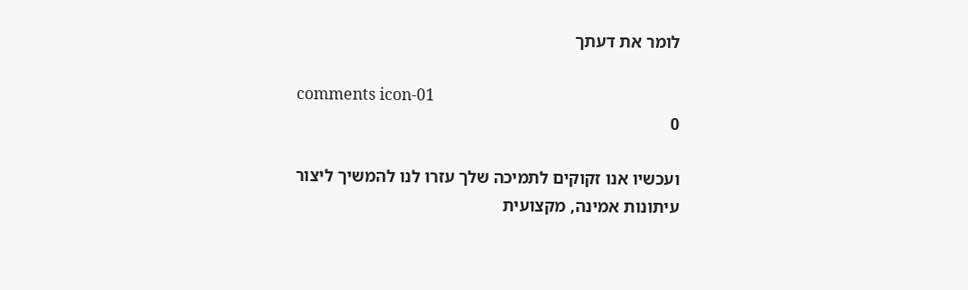לומר את דעתך

comments icon-01
0

ועכשיו אנו זקוקים לתמיכה שלך עזרו לנו להמשיך ליצור עיתונות אמינה, מקצועית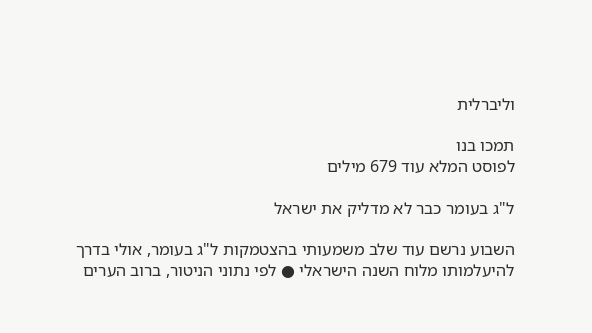וליברלית

תמכו בנו
לפוסט המלא עוד 679 מילים

ל"ג בעומר כבר לא מדליק את ישראל

השבוע נרשם עוד שלב משמעותי בהצטמקות ל"ג בעומר, אולי בדרך להיעלמותו מלוח השנה הישראלי ● לפי נתוני הניטור, ברוב הערים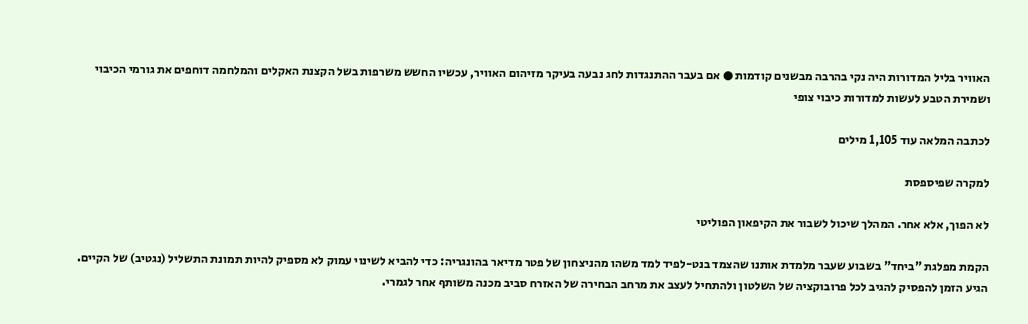האוויר בליל המדורות היה נקי בהרבה מבשנים קודמות ● אם בעבר ההתנגדות לחג נבעה בעיקר מזיהום האוויר, עכשיו החשש משרפות בשל הקצנת האקלים והמלחמה דוחפים את גורמי הכיבוי ושמירת הטבע לעשות למדורות כיבוי צופי

לכתבה המלאה עוד 1,105 מילים

למקרה שפיספסת

לא הפוך, אלא אחר. המהלך שיכול לשבור את הקיפאון הפוליטי

הקמת מפלגת "ביחד" בשבוע שעבר מלמדת אותנו שהצמד בנט-לפיד למד משהו מהניצחון של פטר מדיאר בהונגריה: כדי להביא לשינוי עמוק לא מספיק להיות תמונת התשליל (נגטיב) של הקיים. הגיע הזמן להפסיק להגיב לכל פרובוקציה של השלטון ולהתחיל לעצב את מרחב הבחירה של האזרח סביב מכנה משותף אחר לגמרי.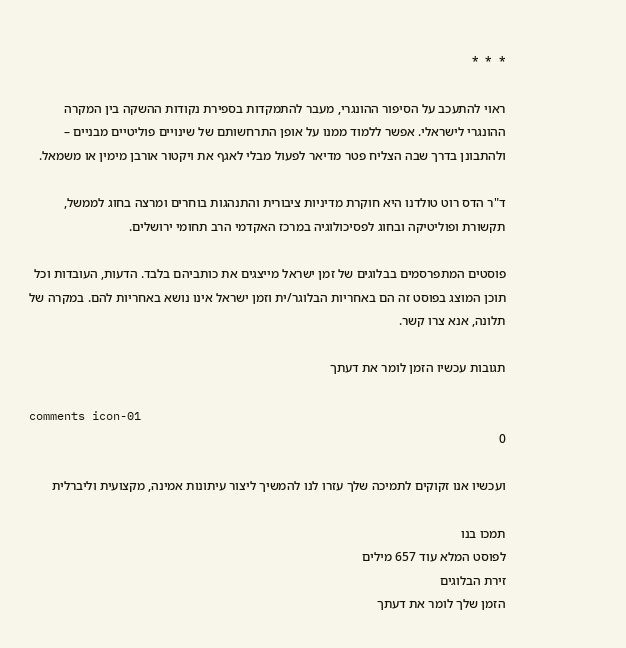*  *  *

ראוי להתעכב על הסיפור ההונגרי, מעבר להתמקדות בספירת נקודות ההשקה בין המקרה ההונגרי לישראלי. אפשר ללמוד ממנו על אופן התרחשותם של שינויים פוליטיים מבניים – ולהתבונן בדרך שבה הצליח פטר מדיאר לפעול מבלי לאגף את ויקטור אורבן מימין או משמאל.

ד"ר הדס רוט טולדנו היא חוקרת מדיניות ציבורית והתנהגות בוחרים ומרצה בחוג לממשל, תקשורת ופוליטיקה ובחוג לפסיכולוגיה במרכז האקדמי הרב תחומי ירושלים.

פוסטים המתפרסמים בבלוגים של זמן ישראל מייצגים את כותביהם בלבד. הדעות, העובדות וכל תוכן המוצג בפוסט זה הם באחריות הבלוגר/ית וזמן ישראל אינו נושא באחריות להם. במקרה של תלונה, אנא צרו קשר.

תגובות עכשיו הזמן לומר את דעתך

comments icon-01
0

ועכשיו אנו זקוקים לתמיכה שלך עזרו לנו להמשיך ליצור עיתונות אמינה, מקצועית וליברלית

תמכו בנו
לפוסט המלא עוד 657 מילים
זירת הבלוגים
הזמן שלך לומר את דעתך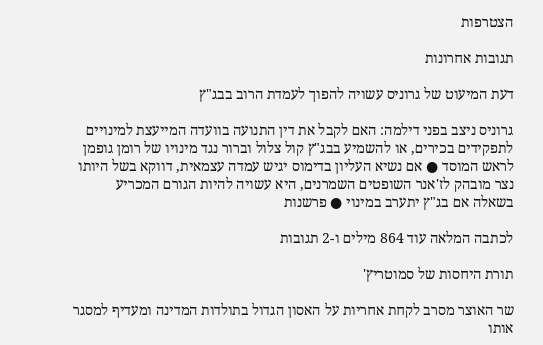הצטרפות

תגובות אחרונות

דעת המיעוט של גרוניס עשויה להפוך לעמדת הרוב בבג"ץ

גרוניס ניצב בפני דילמה: האם לקבל את דין התנועה בוועדה המייעצת למינויים לתפקידים בכירים, או להשמיע בבג"ץ קול צלול וברור נגד מינויו של רומן גופמן לראש המוסד ● אם נשיא העליון בדימוס יגיש עמדה עצמאית, דווקא בשל היותו נצר מובהק לז'אנר השופטים השמרנים, היא עשויה להיות הגורם המכריע בשאלה אם בג"ץ יתערב במינוי ● פרשנות

לכתבה המלאה עוד 864 מילים ו-2 תגובות

תורת היחסות של סמוטריץ'

שר האוצר מסרב לקחת אחריות על האסון הגדול בתולדות המדינה ומעדיף למסגר אותו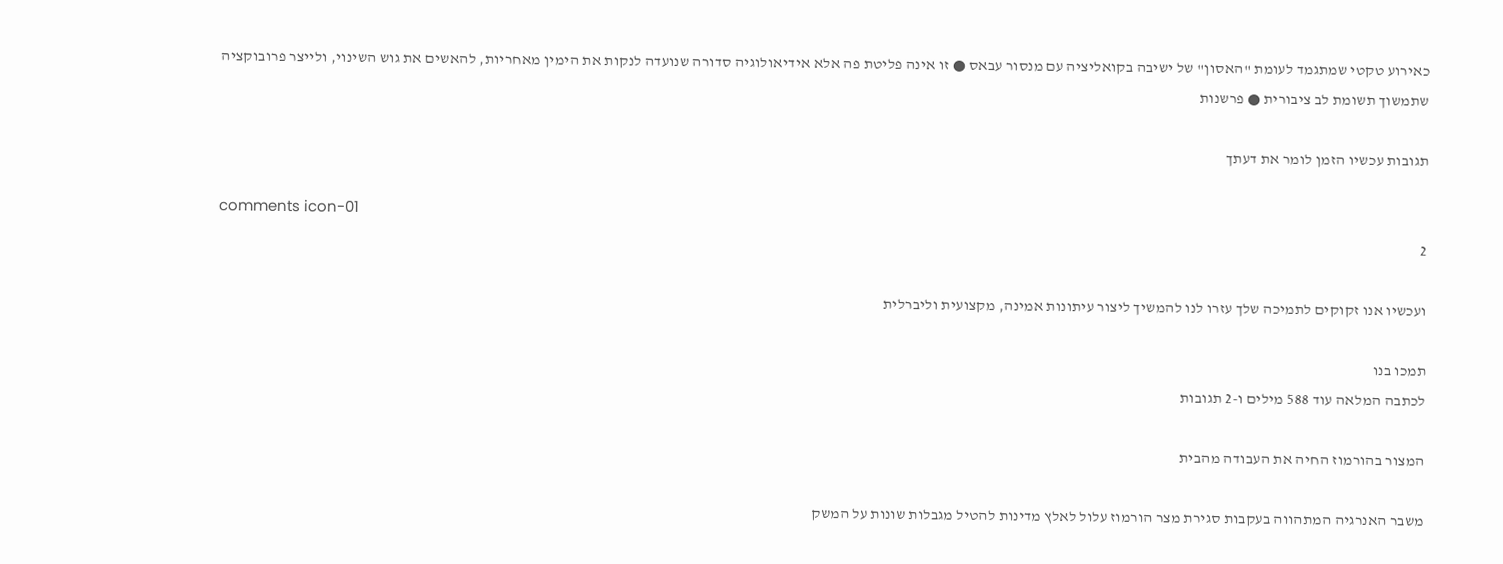כאירוע טקטי שמתגמד לעומת "האסון" של ישיבה בקואליציה עם מנסור עבאס ● זו אינה פליטת פה אלא אידיאולוגיה סדורה שנועדה לנקות את הימין מאחריות, להאשים את גוש השינוי, ולייצר פרובוקציה שתמשוך תשומת לב ציבורית ● פרשנות

תגובות עכשיו הזמן לומר את דעתך

comments icon-01
2

ועכשיו אנו זקוקים לתמיכה שלך עזרו לנו להמשיך ליצור עיתונות אמינה, מקצועית וליברלית

תמכו בנו
לכתבה המלאה עוד 588 מילים ו-2 תגובות

המצור בהורמוז החיה את העבודה מהבית

משבר האנרגיה המתהווה בעקבות סגירת מצר הורמוז עלול לאלץ מדינות להטיל מגבלות שונות על המשק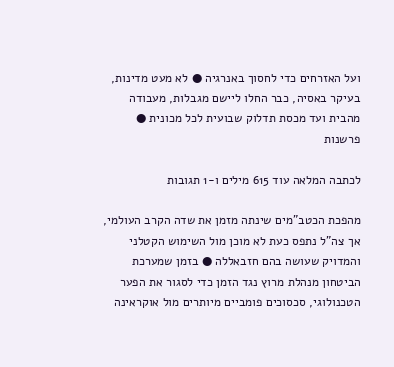ועל האזרחים כדי לחסוך באנרגיה ● לא מעט מדינות, בעיקר באסיה, כבר החלו ליישם מגבלות, מעבודה מהבית ועד מכסת תדלוק שבועית לכל מכונית ● פרשנות

לכתבה המלאה עוד 615 מילים ו-1 תגובות

מהפכת הכטב"מים שינתה מזמן את שדה הקרב העולמי, אך צה"ל נתפס כעת לא מוכן מול השימוש הקטלני והמדויק שעושה בהם חזבאללה ● בזמן שמערכת הביטחון מנהלת מרוץ נגד הזמן כדי לסגור את הפער הטכנולוגי, סכסוכים פומביים מיותרים מול אוקראינה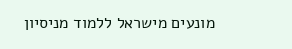מונעים מישראל ללמוד מניסיון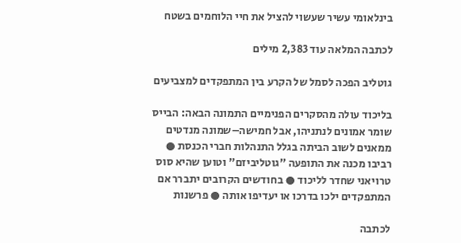בינלאומי עשיר שעשוי להציל את חיי הלוחמים בשטח

לכתבה המלאה עוד 2,383 מילים

גוטליב הפכה לסמל של הקרע בין המתפקדים למצביעים

בליכוד עולה מהסקרים הפנימיים התמונה הבאה: הבייס שומר אמונים לנתניהו, אבל חמישה–שמונה מנדטים ממאנים לשוב הביתה בגלל התנהלות חברי הכנסת ● רביבו מכנה את התופעה "גוטליביזם" וטוען שהיא סוס טרויאני שחדר לליכוד ● בחודשים הקרובים יתברר אם המתפקדים ילכו בדרכו או יעדיפו אותה ● פרשנות

לכתבה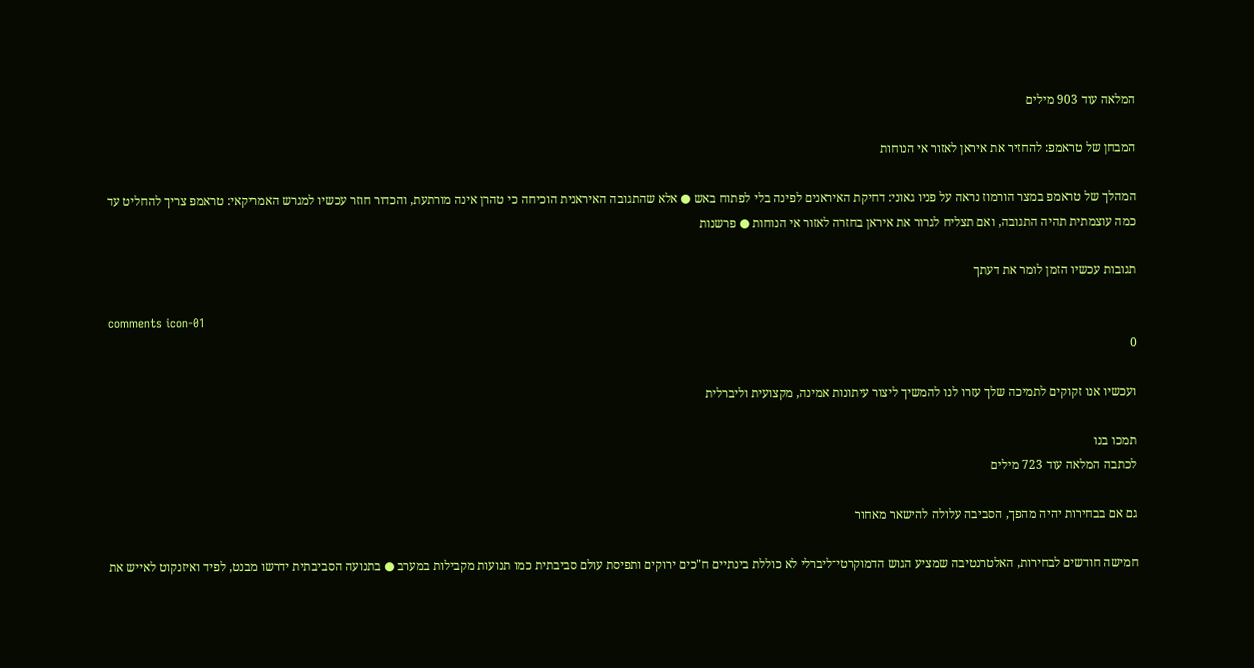המלאה עוד 903 מילים

המבחן של טראמפ: להחזיר את איראן לאזור אי הנוחות

המהלך של טראמפ במצר הורמוז נראה על פניו גאוני: דחיקת האיראנים לפינה בלי לפתוח באש ● אלא שהתגובה האיראנית הוכיחה כי טהרן אינה מורתעת, והכדור חוזר עכשיו למגרש האמריקאי: טראמפ צריך להחליט עד כמה עוצמתית תהיה התגובה, ואם תצליח לגרור את איראן בחזרה לאזור אי הנוחות ● פרשנות

תגובות עכשיו הזמן לומר את דעתך

comments icon-01
0

ועכשיו אנו זקוקים לתמיכה שלך עזרו לנו להמשיך ליצור עיתונות אמינה, מקצועית וליברלית

תמכו בנו
לכתבה המלאה עוד 723 מילים

גם אם בבחירות יהיה מהפך, הסביבה עלולה להישאר מאחור

חמישה חודשים לבחירות, האלטרנטיבה שמציע הגוש הדמוקרטי־ליברלי לא כוללת בינתיים ח"כים ירוקים ותפיסת עולם סביבתית כמו תנועות מקבילות במערב ● בתנועה הסביבתית ידרשו מבנט, לפיד ואיזנקוט לאייש את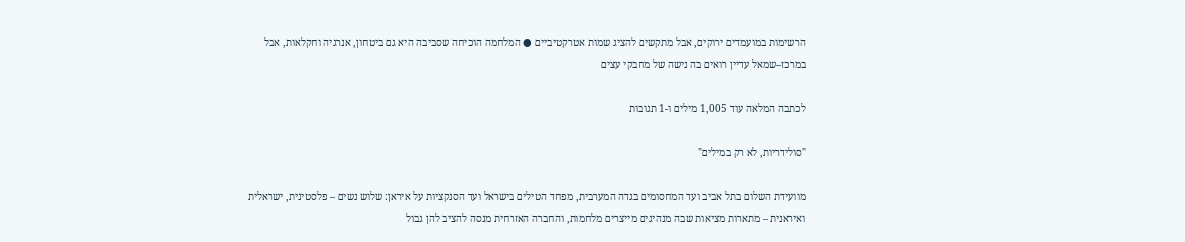הרשימות במועמדים ירוקים, אבל מתקשים להציג שמות אטרקטיביים ● המלחמה הוכיחה שסביבה היא גם ביטחון, אנרגיה וחקלאות, אבל במרכז–שמאל עדיין רואים בה נישה של מחבקי עצים

לכתבה המלאה עוד 1,005 מילים ו-1 תגובות

"סולידריות, לא רק במילים"

מוועידת השלום בתל אביב ועד המחסומים בגדה המערבית, מפחד הטילים בישראל ועד הסנקציות על איראן: שלוש נשים – פלסטינית, ישראלית ואיראנית – מתארות מציאות שבה מנהיגים מייצרים מלחמות, והחברה האזרחית מנסה להציב להן גבול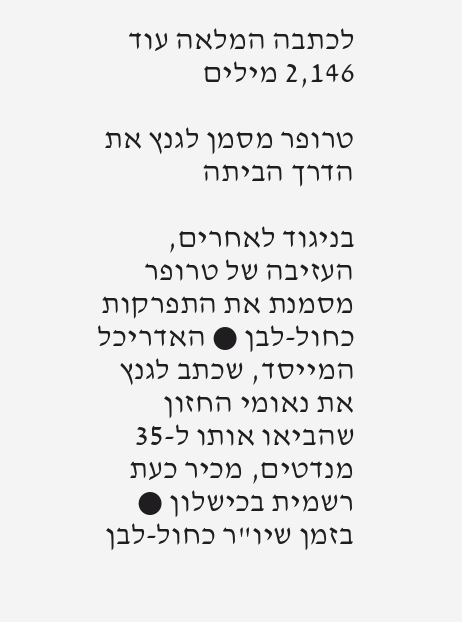לכתבה המלאה עוד 2,146 מילים

טרופר מסמן לגנץ את הדרך הביתה

בניגוד לאחרים, העזיבה של טרופר מסמנת את התפרקות כחול-לבן ● האדריכל המייסד, שכתב לגנץ את נאומי החזון שהביאו אותו ל-35 מנדטים, מכיר כעת רשמית בכישלון ● בזמן שיו"ר כחול-לבן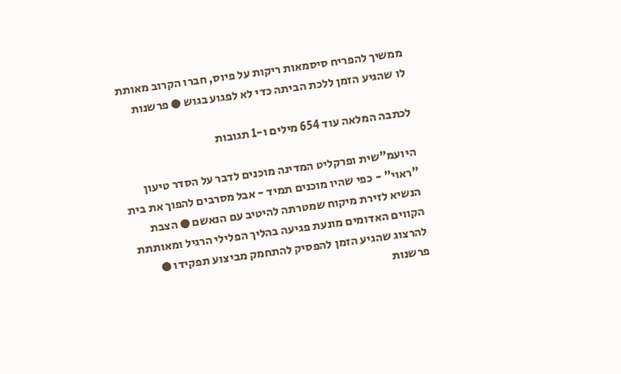ממשיך להפריח סיסמאות ריקות על פיוס, חברו הקרוב מאותת לו שהגיע הזמן ללכת הביתה כדי לא לפגוע בגוש ● פרשנות

לכתבה המלאה עוד 654 מילים ו-1 תגובות

היועמ"שית ופרקליט המדינה מוכנים לדבר על הסדר טיעון "ראוי" - כפי שהיו מוכנים תמיד - אבל מסרבים להפוך את בית הנשיא לזירת מיקוח שמטרתה להיטיב עם הנאשם ● הצבת הקווים האדומים מונעת פגיעה בהליך הפלילי הרגיל ומאותתת להרצוג שהגיע הזמן להפסיק להתחמק מביצוע תפקידו ● פרשנות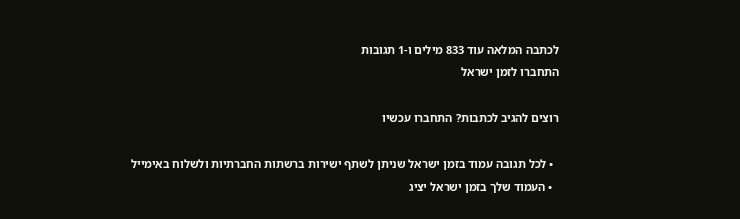לכתבה המלאה עוד 833 מילים ו-1 תגובות
התחברו לזמן ישראל

רוצים להגיב לכתבות? התחברו עכשיו

  • לכל תגובה עמוד בזמן ישראל שניתן לשתף ישירות ברשתות החברתיות ולשלוח באימייל
  • העמוד שלך בזמן ישראל יציג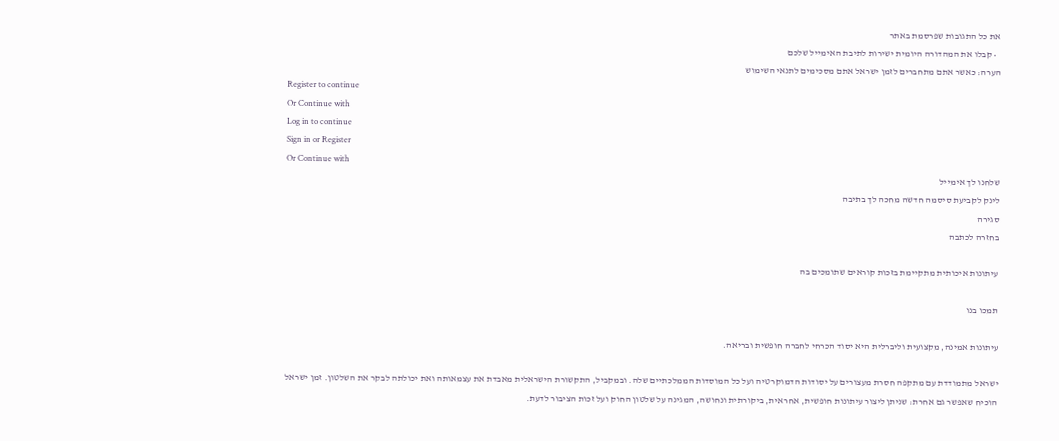את כל התגובות שפרסמת באתר
  • קבלו את המהדורה היומית ישירות לתיבת האימייל שלכם
הערה: כאשר אתם מתחברים לזמן ישראל אתם מסכימים לתנאי השימוש
Register to continue
Or Continue with
Log in to continue
Sign in or Register
Or Continue with
שלחנו לך אימייל
לינק לקביעת סיסמה חדשה מחכה לך בתיבה
סגירה
בחזרה לכתבה

עיתונות איכותית מתקיימת בזכות קוראים שתומכים בה

תמכו בנו

עיתונות אמינה, מקצועית וליברלית היא יסוד הכרחי לחברה חופשית ובריאה.

ישראל מתמודדת עם מתקפה חסרת מעצורים על יסודות הדמוקרטיה ועל כל המוסדות הממלכתיים שלה. ובמקביל, התקשורת הישראלית מאבדת את עצמאותה ואת יכולתה לבקר את השלטון. זמן ישראל הוכיח שאפשר גם אחרת: שניתן ליצור עיתונות חופשית, אחראית, ביקורתית ונחושה, המגינה על שלטון החוק ועל זכות הציבור לדעת.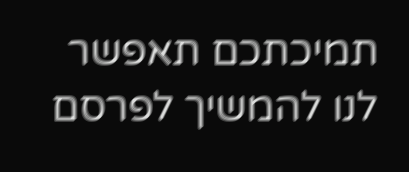תמיכתכם תאפשר לנו להמשיך לפרסם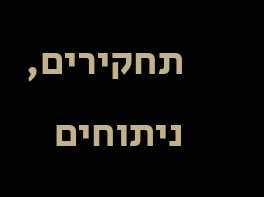תחקירים, ניתוחים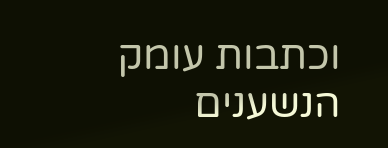וכתבות עומק הנשענים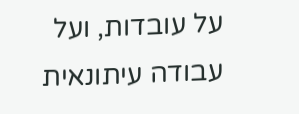על עובדות, ועל עבודה עיתונאית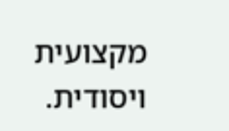מקצועית ויסודית.